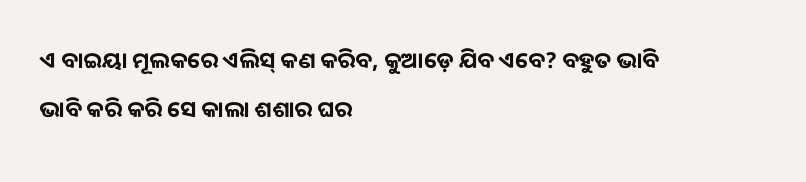ଏ ବାଇୟା ମୂଲକରେ ଏଲିସ୍ କଣ କରିବ, କୁଆଡ଼େ ଯିବ ଏବେ? ବହୁତ ଭାବି ଭାବି କରି କରି ସେ କାଲା ଶଶାର ଘର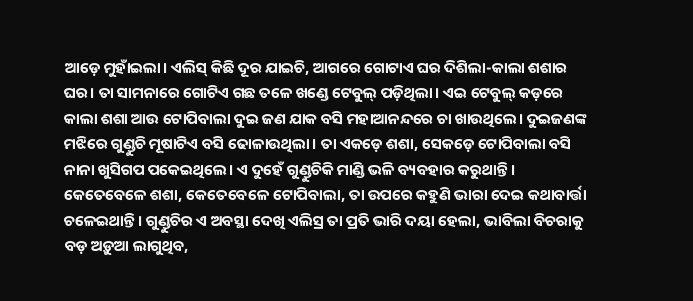ଆଡ଼େ ମୁହାଁଇଲା। ଏଲିସ୍ କିଛି ଦୂର ଯାଇଚି, ଆଗରେ ଗୋଟାଏ ଘର ଦିଶିଲା-କାଲା ଶଶାର ଘର। ତା ସାମନାରେ ଗୋଟିଏ ଗଛ ତଳେ ଖଣ୍ଡେ ଟେବୁଲ୍ ପଡ଼ିଥିଲା। ଏଇ ଟେବୁଲ୍ କଡ଼ରେ କାଲା ଶଶା ଆଉ ଟୋପିବାଲା ଦୁଇ ଜଣ ଯାକ ବସି ମହାଆନନ୍ଦରେ ଚା ଖାଉଥିଲେ। ଦୁଇଜଣଙ୍କ ମଝିରେ ଗୁଣ୍ଡୁଚି ମୂଷାଟିଏ ବସି ଢୋଳାଉଥିଲା। ତା ଏକଡ଼େ ଶଶା, ସେକଡ଼େ ଟୋପିବାଲା ବସି ନାନା ଖୁସିଗପ ପକେଇଥିଲେ। ଏ ଦୁହେଁ ଗୁଣ୍ଡୁଚିକି ମାଣ୍ଡି ଭଳି ବ୍ୟବହାର କରୁଥାନ୍ତି। କେତେବେଳେ ଶଶା, କେତେବେଳେ ଟୋପିବାଲା, ତା ଉପରେ କହୁଣି ଭାରା ଦେଇ କଥାବାର୍ତ୍ତା ଚଳେଇଥାନ୍ତି। ଗୁଣ୍ଡୁଚିର ଏ ଅବସ୍ଥା ଦେଖି ଏଲିସ୍ର ତା ପ୍ରତି ଭାରି ଦୟା ହେଲା, ଭାବିଲା ବିଚରାକୁ ବଡ଼ ଅଡ଼ୁଆ ଲାଗୁଥିବ,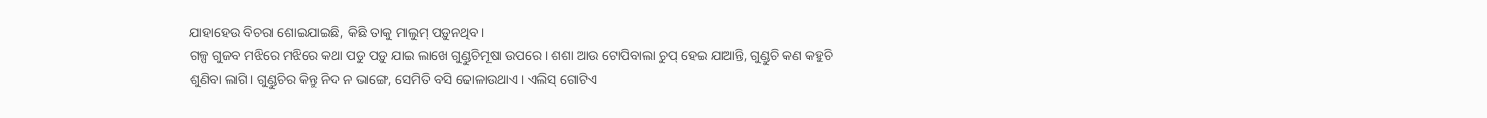ଯାହାହେଉ ବିଚରା ଶୋଇଯାଇଛି, କିଛି ତାକୁ ମାଲୁମ୍ ପଡ଼ୁନଥିବ।
ଗଳ୍ପ ଗୁଜବ ମଝିରେ ମଝିରେ କଥା ପଡୁ ପଡ଼ୁ ଯାଇ ଲାଖେ ଗୁଣ୍ଡୁଚିମୂଷା ଉପରେ। ଶଶା ଆଉ ଟୋପିବାଲା ଚୁପ୍ ହେଇ ଯାଆନ୍ତି, ଗୁଣ୍ଡୁଚି କଣ କହୁଚି ଶୁଣିବା ଲାଗି। ଗୁଣ୍ଡୁଚିର କିନ୍ତୁ ନିଦ ନ ଭାଙ୍ଗେ, ସେମିତି ବସି ଢୋଳାଉଥାଏ। ଏଲିସ୍ ଗୋଟିଏ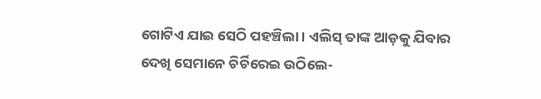ଗୋଟିଏ ଯାଇ ସେଠି ପହଞ୍ଚିଲା। ଏଲିସ୍ ତାଙ୍କ ଆଡ଼କୁ ଯିବାର ଦେଖି ସେମାନେ ଚିର୍ଚିରେଇ ଉଠିଲେ-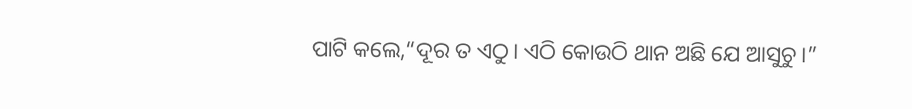ପାଟି କଲେ,“ଦୂର ତ ଏଠୁ। ଏଠି କୋଉଠି ଥାନ ଅଛି ଯେ ଆସୁଚୁ।”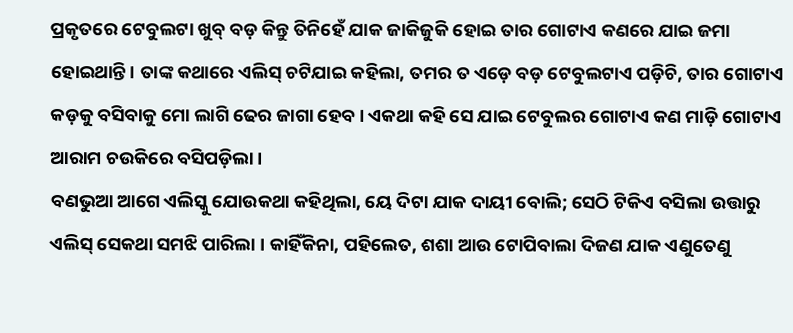ପ୍ରକୃତରେ ଟେବୁଲଟା ଖୁବ୍ ବଡ଼ କିନ୍ତୁ ତିନିହେଁ ଯାକ ଜାକିଜୁକି ହୋଇ ତାର ଗୋଟାଏ କଣରେ ଯାଇ ଜମା ହୋଇଥାନ୍ତି। ତାଙ୍କ କଥାରେ ଏଲିସ୍ ଚଟିଯାଇ କହିଲା, ତମର ତ ଏଡ଼େ ବଡ଼ ଟେବୁଲଟାଏ ପଡ଼ିଚି, ତାର ଗୋଟାଏ କଡ଼କୁ ବସିବାକୁ ମୋ ଲାଗି ଢେର ଜାଗା ହେବ। ଏକଥା କହି ସେ ଯାଇ ଟେବୁଲର ଗୋଟାଏ କଣ ମାଡ଼ି ଗୋଟାଏ ଆରାମ ଚଉକିରେ ବସିପଡ଼ିଲା।
ବଣଭୁଆ ଆଗେ ଏଲିସ୍କୁ ଯୋଉକଥା କହିଥିଲା, ୟେ ଦିଟା ଯାକ ଦାୟୀ ବୋଲି; ସେଠି ଟିକିଏ ବସିଲା ଉତ୍ତାରୁ ଏଲିସ୍ ସେକଥା ସମଝି ପାରିଲା । କାହିଁକିନା, ପହିଲେତ, ଶଶା ଆଉ ଟୋପିବାଲା ଦିଜଣ ଯାକ ଏଣୁତେଣୁ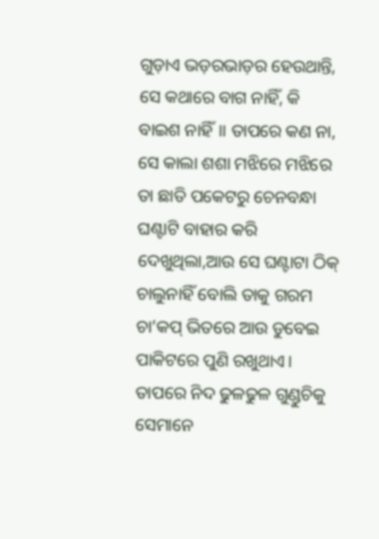ଗୁଡ଼ାଏ ଭଡ଼ରଭାଡ଼ର ହେଉଥାନ୍ତି, ସେ କଥାରେ ବାଗ ନାହିଁ, କି ବାଇଶ ନାହିଁ॥ ତାପରେ କଣ ନା, ସେ କାଲା ଶଶା ମଝିରେ ମଝିରେ ତା ଛାତି ପକେଟରୁ ଚେନବନ୍ଧା ଘଣ୍ଟାଟି ବାହାର କରି ଦେଖୁଥିଲା,ଆଉ ସେ ଘଣ୍ଟାଟା ଠିକ୍ ଚାଲୁନାହିଁ ବୋଲି ତାକୁ ଗରମ ଚା’କପ୍ ଭିତରେ ଆଉ ଡୁବେଇ ପାକିଟରେ ପୁଣି ରଖୁଥାଏ। ତାପରେ ନିଦ ଢୁଳଢୁଳ ଗୁଣ୍ଡୁଚିକୁ ସେମାନେ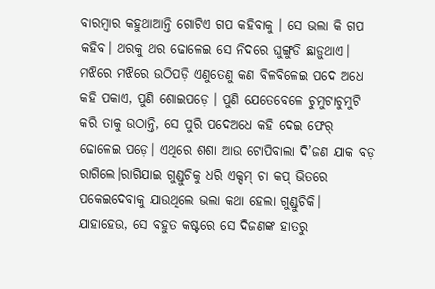ବାରମ୍ବାର କହୁଥାଆନ୍ତି ଗୋଟିଏ ଗପ କହିବାକୁ । ସେ ଭଲା କି ଗପ କହିବ। ଥରକୁ ଥର ଢୋଳେଇ ସେ ନିଦରେ ଘୁଙ୍ଗୁଡି ଛାଡ଼ୁଥାଏ। ମଝିରେ ମଝିରେ ଉଠିପଡ଼ି ଏଣୁତେଣୁ କଣ ବିଳବିଳେଇ ପଦେ ଅଧେ କହି ପକାଏ, ପୁଣି ଶୋଇପଡ଼େ । ପୁଣି ଯେତେବେଳେ ଚୁମୁଟାଚୁମୁଟି କରି ତାକୁ ଉଠାନ୍ତି, ସେ ପୁରି ପଦେଅଧେ କହି ଦେଇ ଫେର୍ ଢୋଳେଇ ପଡ଼େ। ଏଥିରେ ଶଶା ଆଉ ଟୋପିବାଲା ଦି’ଜଣ ଯାକ ବଡ଼ ରାଗିଲେ।ରାଗିଯାଇ ଗୁଣ୍ଡୁଚିକୁ ଧରି ଏକ୍ଦମ୍ ଚା କପ୍ ଭିତରେ ପକେଇଦେବାକୁ ଯାଉଥିଲେ ଭଲା କଥା ହେଲା ଗୁଣ୍ଡୁଚିକି। ଯାହାହେଉ, ସେ ବହୁତ କଷ୍ଟରେ ସେ ଦିଜଣଙ୍କ ହାତରୁ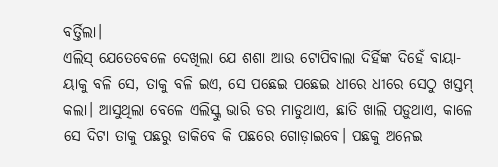ବର୍ତ୍ତିଲା।
ଏଲିସ୍ ଯେତେବେଳେ ଦେଖିଲା ଯେ ଶଶା ଆଉ ଟୋପିବାଲା ଦିର୍ହିଙ୍କ ଦିହେଁ ବାୟା-ୟାକୁ ବଳି ସେ, ତାକୁ ବଳି ଇଏ, ସେ ପଛେଇ ପଛେଇ ଧୀରେ ଧୀରେ ସେଠୁ ଖସ୍ତମ୍ କଲା। ଆସୁଥିଲା ବେଳେ ଏଲିସ୍କୁ ଭାରି ଡର ମାଡୁଥାଏ, ଛାତି ଖାଲି ପଡ଼ୁଥାଏ, କାଳେ ସେ ଦିଟା ତାକୁ ପଛରୁ ଡାକିବେ କି ପଛରେ ଗୋଡ଼ାଇବେ। ପଛକୁ ଅନେଇ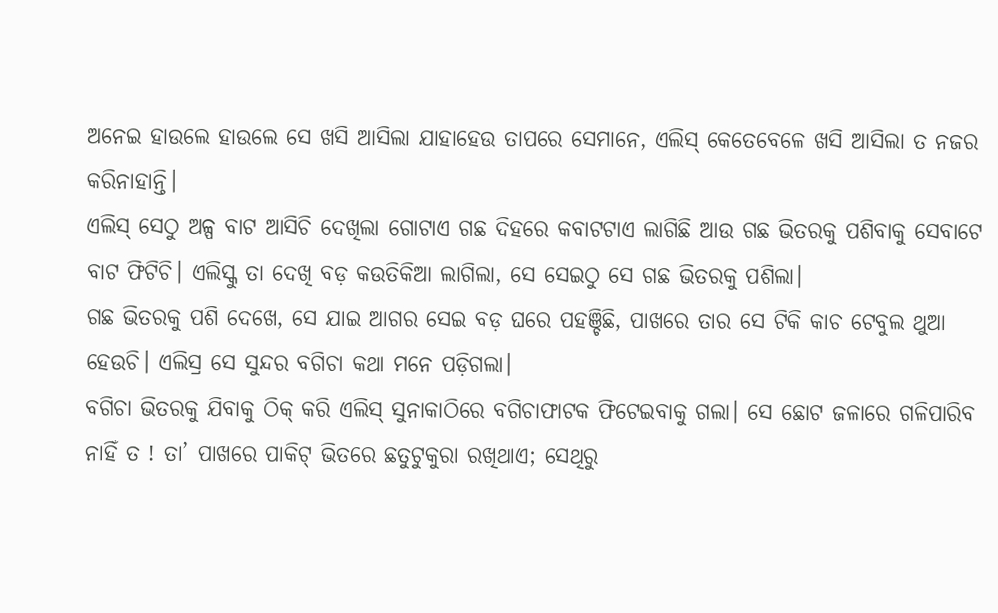ଅନେଇ ହାଉଲେ ହାଉଲେ ସେ ଖସି ଆସିଲା ଯାହାହେଉ ତାପରେ ସେମାନେ, ଏଲିସ୍ କେତେବେଳେ ଖସି ଆସିଲା ତ ନଜର କରିନାହାନ୍ତି।
ଏଲିସ୍ ସେଠୁ ଅଳ୍ପ ବାଟ ଆସିଚି ଦେଖିଲା ଗୋଟାଏ ଗଛ ଦିହରେ କବାଟଟାଏ ଲାଗିଛି ଆଉ ଗଛ ଭିତରକୁ ପଶିବାକୁ ସେବାଟେ ବାଟ ଫିଟିଚି। ଏଲିସ୍କୁ ତା ଦେଖି ବଡ଼ କଉତିକିଆ ଲାଗିଲା, ସେ ସେଇଠୁ ସେ ଗଛ ଭିତରକୁ ପଶିଲା।
ଗଛ ଭିତରକୁ ପଶି ଦେଖେ, ସେ ଯାଇ ଆଗର ସେଇ ବଡ଼ ଘରେ ପହଞ୍ଚିଛି, ପାଖରେ ତାର ସେ ଟିକି କାଚ ଟେବୁଲ ଥୁଆ ହେଉଚି। ଏଲିସ୍ର ସେ ସୁନ୍ଦର ବଗିଚା କଥା ମନେ ପଡ଼ିଗଲା।
ବଗିଚା ଭିତରକୁ ଯିବାକୁ ଠିକ୍ କରି ଏଲିସ୍ ସୁନାକାଠିରେ ବଗିଚାଫାଟକ ଫିଟେଇବାକୁ ଗଲା। ସେ ଛୋଟ ଜଳାରେ ଗଳିପାରିବ ନାହିଁ ତ ! ତା’ ପାଖରେ ପାକିଟ୍ ଭିତରେ ଛତୁଟୁକୁରା ରଖିଥାଏ; ସେଥିରୁ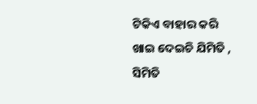ଟିକିଏ ବାହାର କରି ଖାଇ ଦେଇଚି ଯିମିତି , ସିମିତି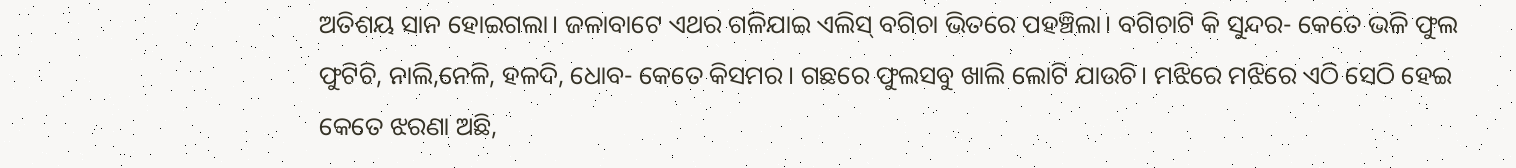ଅତିଶୟ ସାନ ହୋଇଗଲା। ଜଳାବାଟେ ଏଥର ଗଳିଯାଇ ଏଲିସ୍ ବଗିଚା ଭିତରେ ପହଞ୍ଚିଲା। ବଗିଚାଟି କି ସୁନ୍ଦର- କେତେ ଭଳି ଫୁଲ ଫୁଟିଚି, ନାଲି,ନେଳି, ହଳଦି, ଧୋବ- କେତେ କିସମର। ଗଛରେ ଫୁଲସବୁ ଖାଲି ଲୋଟି ଯାଉଚି। ମଝିରେ ମଝିରେ ଏଠି ସେଠି ହେଇ କେତେ ଝରଣା ଅଛି,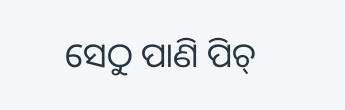ସେଠୁ ପାଣି ପିଚ୍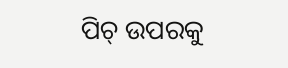ପିଚ୍ ଉପରକୁ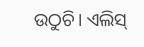ଉଠୁଚି। ଏଲିସ୍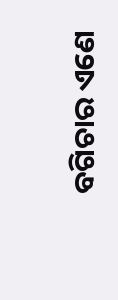ବଗିଚାର ଏଣେ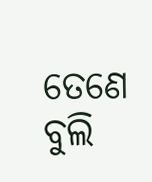ତେଣେ ବୁଲି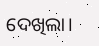ଦେଖିଲା।